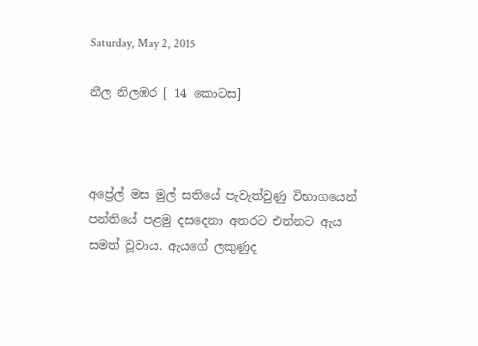Saturday, May 2, 2015

නීල නිලඹර [ 14 කොටස]



අප්‍රේල් මස මුල් සතියේ පැවැත්වුණු විභාගයෙන් පන්තියේ පළමු දසදෙනා අතරට එන්නට ඇය සමත් වූවාය. ඇයගේ ලකුණුද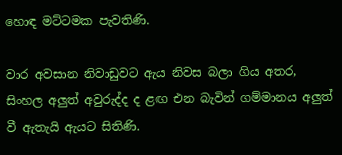හොඳ මට්ටමක පැවතිණි.

වාර අවසාන නිවාඩුවට ඇය නිවස බලා ගිය අතර, සිංහල අලුත් අවුරුද්ද ද ළඟ එන බැවින් ගම්මානය අලුත් වී ඇතැයි ඇයට සිතිණි.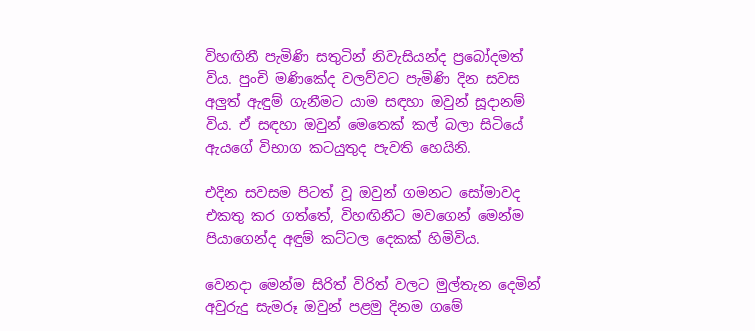විහඟිනී පැමිණි සතුටින් නිවැසියන්ද ප්‍රබෝදමත් විය. පුංචි මණිකේද වලව්වට පැමිණි දින සවස අලුත් ඇඳුම් ගැනීමට යාම සඳහා ඔවුන් සූදානම් විය. ඒ සඳහා ඔවුන් මෙතෙක් කල් බලා සිටියේ ඇයගේ විභාග කටයුතුද පැවති හෙයිනි.

එදින සවසම පිටත් වූ ඔවුන් ගමනට සෝමාවද එකතු කර ගත්තේ, විහඟිනීට මවගෙන් මෙන්ම පියාගෙන්ද අඳුම් කට්ටල දෙකක් හිමිවිය.

වෙනදා මෙන්ම සිරිත් විරිත් වලට මුල්තැන දෙමින් අවුරුදු සැමරූ ඔවුන් පළමු දිනම ගමේ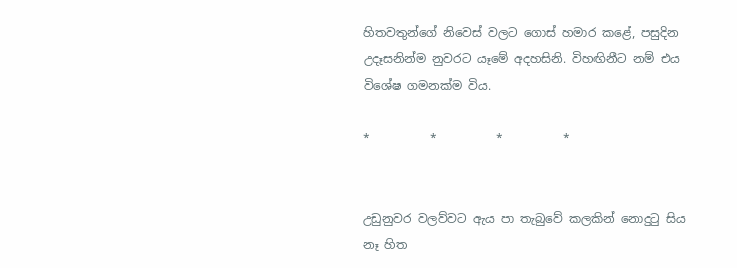හිතවතුන්ගේ නිවෙස් වලට ගොස් හමාර කළේ, පසුදින උදෑසනින්ම නුවරට යෑමේ අදහසිනි. විහඟිනීට නම් එය විශේෂ ගමනක්ම විය.

*          *          *          *


උඩුනුවර වලව්වට ඇය පා තැබුවේ කලකින් නොදුටු සිය නෑ හිත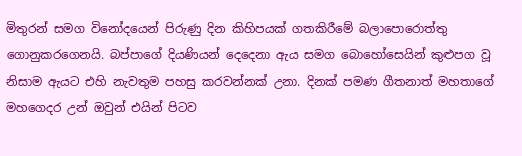මිතුරන් සමග විනෝදයෙන් පිරුණු දින කිහිපයක් ගතකිරීමේ බලාපොරොත්තු ගොනුකරගෙනයි. බප්පාගේ දියණියන් දෙදෙනා ඇය සමග බොහෝසෙයින් කුළුපග වූ නිසාම ඇයට එහි නැවතුම පහසු කරවන්නක් උනා. දිනක් පමණ ගීතනාත් මහතාගේ මහගෙදර උන් ඔවුන් එයින් පිටව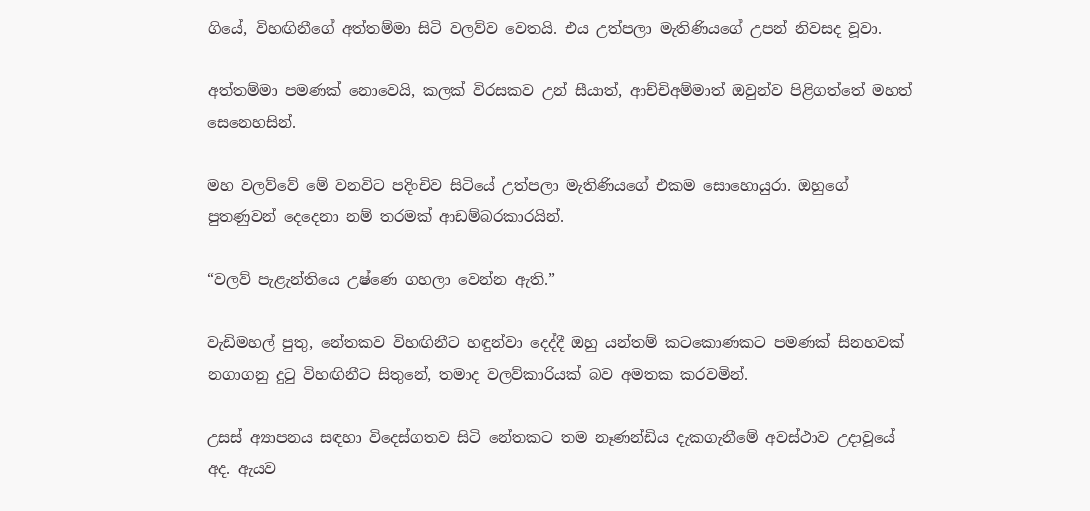ගියේ, විහඟිනීගේ අත්තම්මා සිටි වලව්ව වෙතයි. එය උත්පලා මැතිණියගේ උපන් නිවසද වූවා.

අත්තම්මා පමණක් නොවෙයි, කලක් විරසකව උන් සීයාත්, ආච්චිඅම්මාත් ඔවුන්ව පිළිගත්තේ මහත් සෙනෙහසින්.

මහ වලව්වේ මේ වනවිට පදිංචිව සිටියේ උත්පලා මැතිණියගේ එකම සොහොයුරා. ඔහුගේ පුතණුවන් දෙදෙනා නම් තරමක් ආඩම්බරකාරයින්.

“වලව් පැළැන්තියෙ උෂ්ණෙ ගහලා වෙන්න ඇති.”

වැඩිමහල් පුතු, නේතකව විහඟිනීට හඳුන්වා දෙද්දී ඔහු යන්තම් කටකොණකට පමණක් සිනහවක් නගාගනු දුටු විහඟිනීට සිතුනේ, තමාද වලව්කාරියක් බව අමතක කරවමින්.

උසස් අ්‍යාපනය සඳහා විදෙස්ගතව සිටි නේතකට තම නෑණන්ඩිය දැකගැනීමේ අවස්ථාව උදාවූයේ අද. ඇයව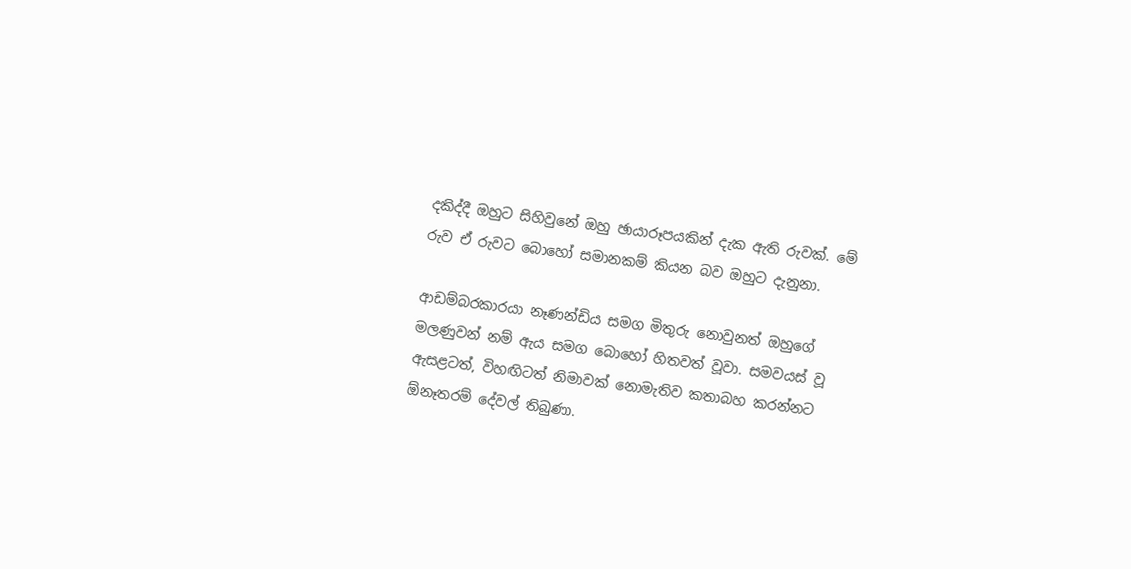දකිද්දී ඔහුට සිහිවුනේ ඔහු ඡායාරූපයකින් දැක ඇති රුවක්. මේ රුව ඒ රුවට බොහෝ සමානකම් කියන බව ඔහුට දැනුනා.

ආඩම්බරකාරයා නෑණන්ඩිය සමග මිතුරු නොවුනත් ඔහුගේ මලණුවන් නම් ඇය සමග බොහෝ හිතවත් වූවා. සමවයස් වූ ඇසළටත්, විහඟිටත් නිමාවක් නොමැතිව කතාබහ කරන්නට ඕනෑතරම් දේවල් තිබුණා.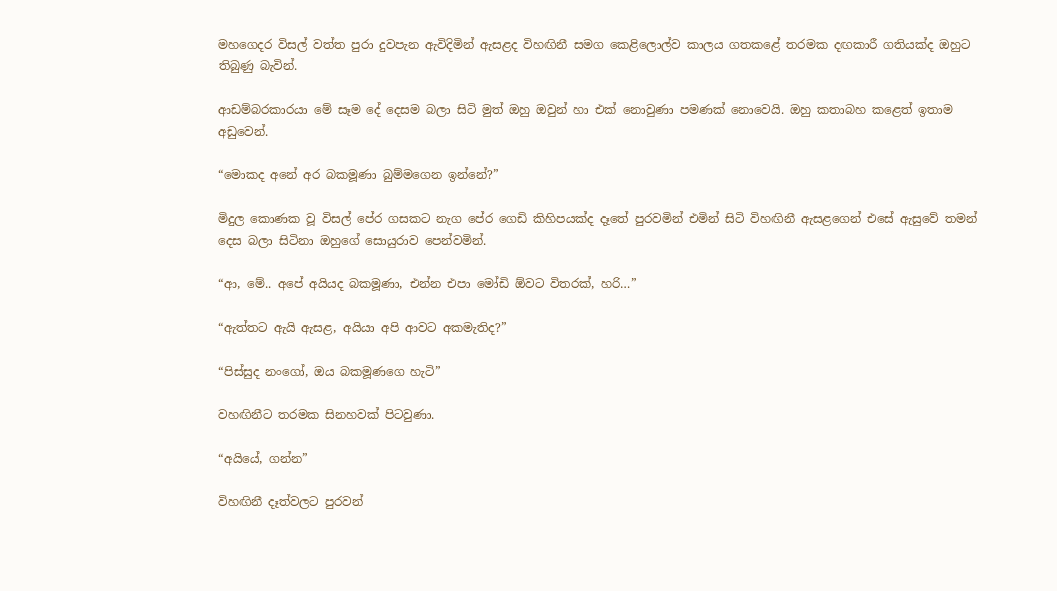මහගෙදර විසල් වත්ත පුරා දුවපැන ඇවිදිමින් ඇසළද විහඟිනී සමග කෙළිලොල්ව කාලය ගතකළේ තරමක දඟකාරී ගතියක්ද ඔහුට තිබුණු බැවින්.

ආඩම්බරකාරයා මේ සෑම දේ දෙසම බලා සිටි මුත් ඔහු ඔවුන් හා එක් නොවුණා පමණක් නොවෙයි. ඔහු කතාබහ කළෙත් ඉතාම අඩුවෙන්.

“මොකද අනේ අර බකමූණා බුම්මගෙන ඉන්නේ?”

මිදුල කොණක වූ විසල් පේර ගසකට නැග පේර ගෙඩි කිහිපයක්ද දෑතේ පුරවමින් එමින් සිටි විහඟිනී ඇසළගෙන් එසේ ඇසුවේ තමන් දෙස බලා සිටිනා ඔහුගේ සොයුරාව පෙන්වමින්.

“ආ, මේ.. අපේ අයියද බකමූණා, එන්න එපා මෝඩි ඕවට විතරක්, හරි…”

“ඇත්තට ඇයි ඇසළ, අයියා අපි ආවට අකමැතිද?”

“පිස්සුද නංගෝ, ඔය බකමූණගෙ හැටි”

වහඟිනීට තරමක සිනහවක් පිටවුණා.

“අයියේ, ගන්න”

විහඟිනී දෑත්වලට පුරවන්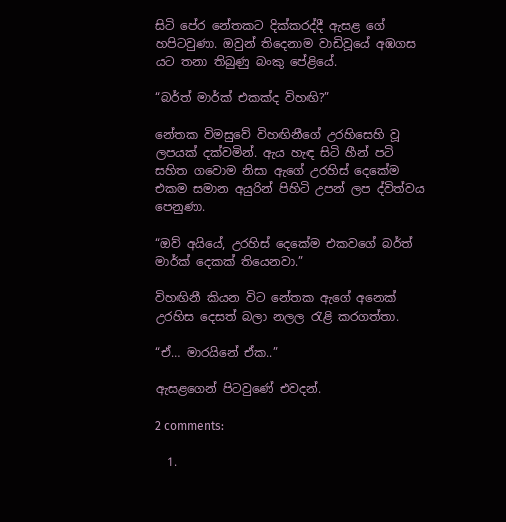සිටි පේර නේතකට දික්කරද්දී ඇසළ ගේ හපිටවුණා. ඔවුන් තිදෙනාම වාඩිවූයේ අඹගස යට තනා තිබුණු බංකු පේළියේ.

“බර්ත් මාර්ක් එකක්ද විහඟි?”

නේතක විමසුවේ විහඟිනීගේ උරහිසෙහි වූ ලපයක් දක්වමින්. ඇය හැඳ සිටි හීන් පටි සහිත ගවොම නිසා ඇගේ උරහිස් දෙකේම එකම සමාන අයුරින් පිහිටි උපන් ලප ද්විත්වය පෙනුණා.

“ඔව් අයියේ, උරහිස් දෙකේම එකවගේ බර්ත් මාර්ක් දෙකක් තියෙනවා.”

විහඟිනී කියන විට නේතක ඇගේ අනෙක් උරහිස දෙසත් බලා නලල රැළි කරගත්තා.

“ඒ… මාරයිනේ ඒක..”

ඇසළගෙන් පිටවුණේ එවදන්.

2 comments:

  1.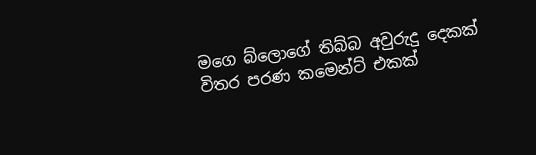මගෙ බ්ලොගේ තිබ්බ අවුරුදු දෙකක් විතර පරණ කමෙන්ට් එකක්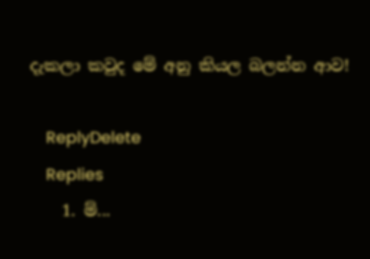දැකලා කවුද මේ අනු කියල බලන්න ආව!

    ReplyDelete
    Replies
    1. ම්...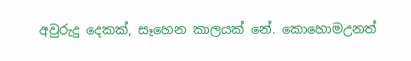අවුරුදු දෙකක්, සෑහෙන කාලයක් නේ. කොහොමඋනත්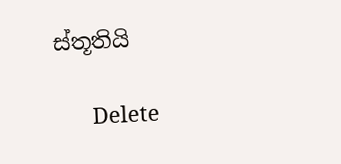ස්තූතියි

      Delete